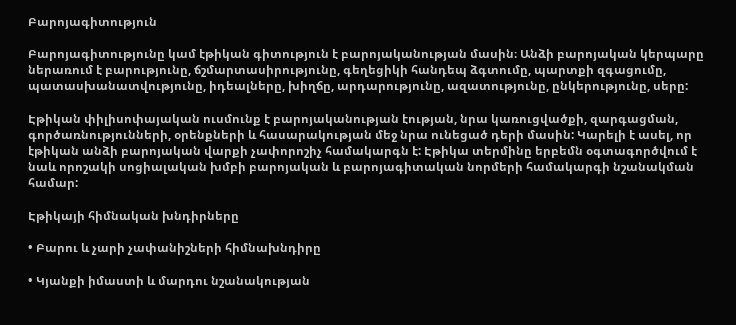Բարոյագիտություն

Բարոյագիտությունը կամ էթիկան գիտություն է բարոյականության մասին։ Անձի բարոյական կերպարը ներառում է բարությունը, ճշմարտասիրությունը, գեղեցիկի հանդեպ ձգտումը, պարտքի զգացումը, պատասխանատվությունը, իդեալները, խիղճը, արդարությունը, ազատությունը, ընկերությունը, սերը:

Էթիկան փիլիսոփայական ուսմունք է բարոյականության էության, նրա կառուցվածքի, զարգացման, գործառնությունների, օրենքների և հասարակության մեջ նրա ունեցած դերի մասին: Կարելի է ասել, որ էթիկան անձի բարոյական վարքի չափորոշիչ համակարգն է: Էթիկա տերմինը երբեմն օգտագործվում է նաև որոշակի սոցիալական խմբի բարոյական և բարոյագիտական նորմերի համակարգի նշանակման համար:

Էթիկայի հիմնական խնդիրները

• Բարու և չարի չափանիշների հիմնախնդիրը

• Կյանքի իմաստի և մարդու նշանակության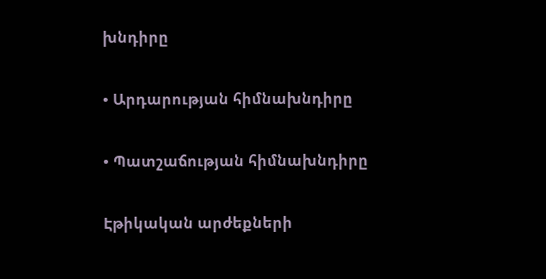խնդիրը

• Արդարության հիմնախնդիրը

• Պատշաճության հիմնախնդիրը

Էթիկական արժեքների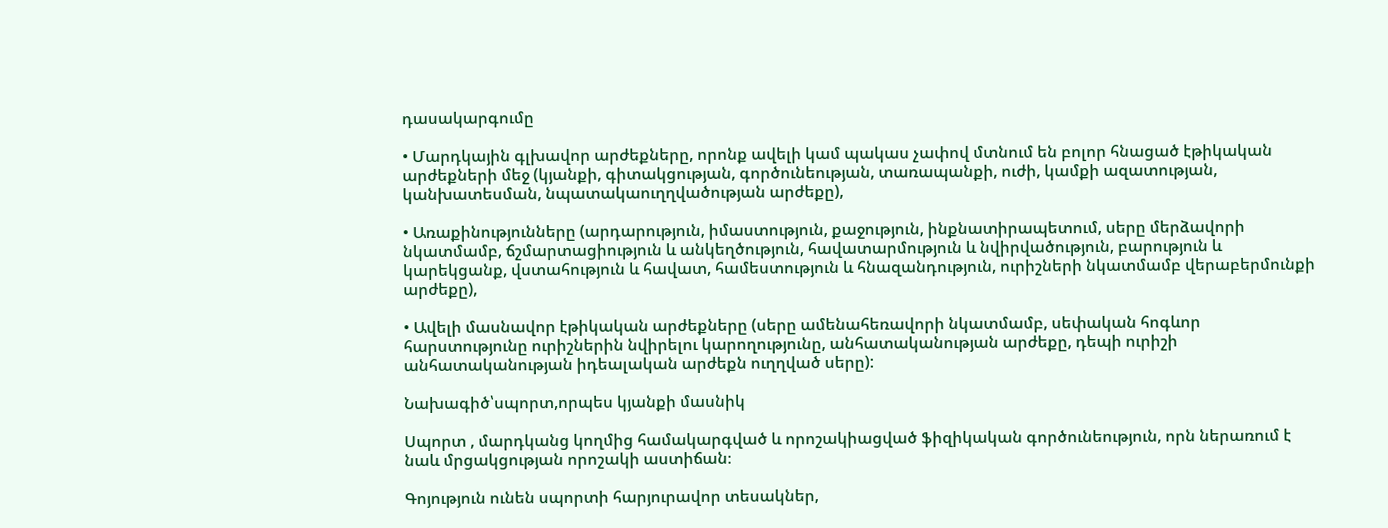դասակարգումը

• Մարդկային գլխավոր արժեքները, որոնք ավելի կամ պակաս չափով մտնում են բոլոր հնացած էթիկական արժեքների մեջ (կյանքի, գիտակցության, գործունեության, տառապանքի, ուժի, կամքի ազատության, կանխատեսման, նպատակաուղղվածության արժեքը),

• Առաքինությունները (արդարություն, իմաստություն, քաջություն, ինքնատիրապետում, սերը մերձավորի նկատմամբ, ճշմարտացիություն և անկեղծություն, հավատարմություն և նվիրվածություն, բարություն և կարեկցանք, վստահություն և հավատ, համեստություն և հնազանդություն, ուրիշների նկատմամբ վերաբերմունքի արժեքը),

• Ավելի մասնավոր էթիկական արժեքները (սերը ամենահեռավորի նկատմամբ, սեփական հոգևոր հարստությունը ուրիշներին նվիրելու կարողությունը, անհատականության արժեքը, դեպի ուրիշի անհատականության իդեալական արժեքն ուղղված սերը):

Նախագիծ՝սպորտ,որպես կյանքի մասնիկ

Սպորտ , մարդկանց կողմից համակարգված և որոշակիացված ֆիզիկական գործունեություն, որն ներառում է նաև մրցակցության որոշակի աստիճան։

Գոյություն ունեն սպորտի հարյուրավոր տեսակներ,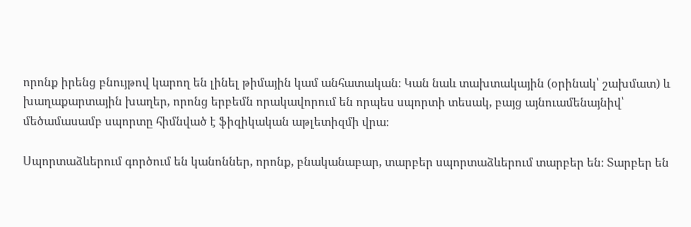որոնք իրենց բնույթով կարող են լինել թիմային կամ անհատական։ Կան նաև տախտակային (օրինակ՝ շախմատ) և խաղաքարտային խաղեր, որոնց երբեմն որակավորում են որպես սպորտի տեսակ, բայց այնուամենայնիվ՝ մեծամասամբ սպորտը հիմնված է ֆիզիկական աթլետիզմի վրա։

Սպորտաձևերում գործում են կանոններ, որոնք, բնականաբար, տարբեր սպորտաձևերում տարբեր են։ Տարբեր են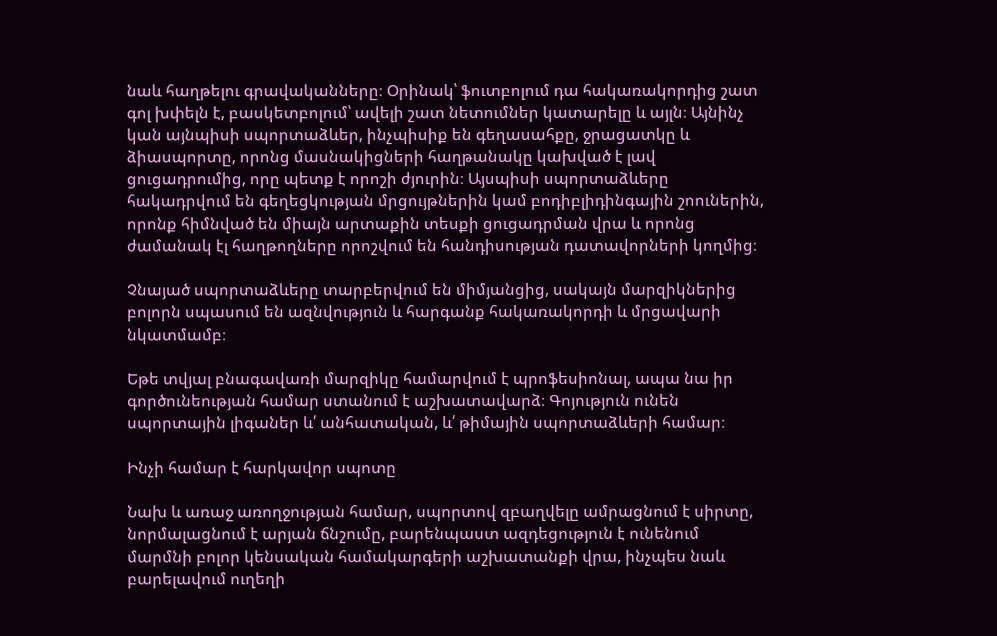նաև հաղթելու գրավականները։ Օրինակ՝ ֆուտբոլում դա հակառակորդից շատ գոլ խփելն է, բասկետբոլում՝ ավելի շատ նետումներ կատարելը և այլն։ Այնինչ կան այնպիսի սպորտաձևեր, ինչպիսիք են գեղասահքը, ջրացատկը և ձիասպորտը, որոնց մասնակիցների հաղթանակը կախված է լավ ցուցադրումից, որը պետք է որոշի ժյուրին։ Այսպիսի սպորտաձևերը հակադրվում են գեղեցկության մրցույթներին կամ բոդիբլիդինգային շոուներին, որոնք հիմնված են միայն արտաքին տեսքի ցուցադրման վրա և որոնց ժամանակ էլ հաղթողները որոշվում են հանդիսության դատավորների կողմից։

Չնայած սպորտաձևերը տարբերվում են միմյանցից, սակայն մարզիկներից բոլորն սպասում են ազնվություն և հարգանք հակառակորդի և մրցավարի նկատմամբ։

Եթե տվյալ բնագավառի մարզիկը համարվում է պրոֆեսիոնալ, ապա նա իր գործունեության համար ստանում է աշխատավարձ։ Գոյություն ունեն սպորտային լիգաներ և՛ անհատական, և՛ թիմային սպորտաձևերի համար։

Ինչի համար է հարկավոր սպոտը

Նախ և առաջ առողջության համար, սպորտով զբաղվելը ամրացնում է սիրտը, նորմալացնում է արյան ճնշումը, բարենպաստ ազդեցություն է ունենում մարմնի բոլոր կենսական համակարգերի աշխատանքի վրա, ինչպես նաև բարելավում ուղեղի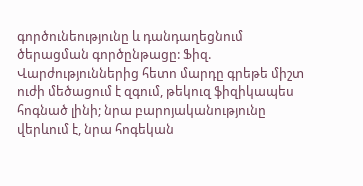գործունեությունը և դանդաղեցնում ծերացման գործընթացը: Ֆիզ. Վարժություններից հետո մարդը գրեթե միշտ ուժի մեծացում է զգում, թեկուզ ֆիզիկապես հոգնած լինի; նրա բարոյականությունը վերևում է, նրա հոգեկան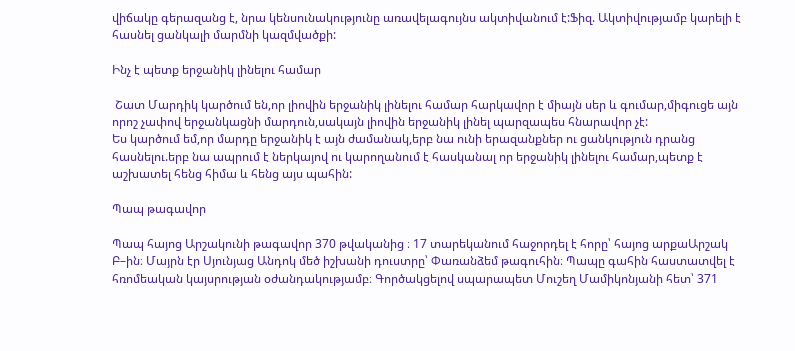վիճակը գերազանց է, նրա կենսունակությունը առավելագույնս ակտիվանում է:Ֆիզ. Ակտիվությամբ կարելի է հասնել ցանկալի մարմնի կազմվածքի:

Ինչ է պետք երջանիկ լինելու համար

 Շատ Մարդիկ կարծում են,որ լիովին երջանիկ լինելու համար հարկավոր է միայն սեր և գումար,միգուցե այն որոշ չափով երջանկացնի մարդուն,սակայն լիովին երջանիկ լինել պարզապես հնարավոր չէ:
Ես կարծում եմ,որ մարդը երջանիկ է այն ժամանակ,երբ նա ունի երազանքներ ու ցանկություն դրանց հասնելու.երբ նա ապրում է ներկայով ու կարողանում է հասկանալ որ երջանիկ լինելու համար,պետք է աշխատել հենց հիմա և հենց այս պահին:

Պապ թագավոր

Պապ հայոց Արշակունի թագավոր 370 թվականից ։ 17 տարեկանում հաջորդել է հորը՝ հայոց արքաԱրշակ Բ–ին։ Մայրն էր Սյունյաց Անդոկ մեծ իշխանի դուստրը՝ Փառանձեմ թագուհին։ Պապը գահին հաստատվել է հռոմեական կայսրության օժանդակությամբ։ Գործակցելով սպարապետ Մուշեղ Մամիկոնյանի հետ՝ 371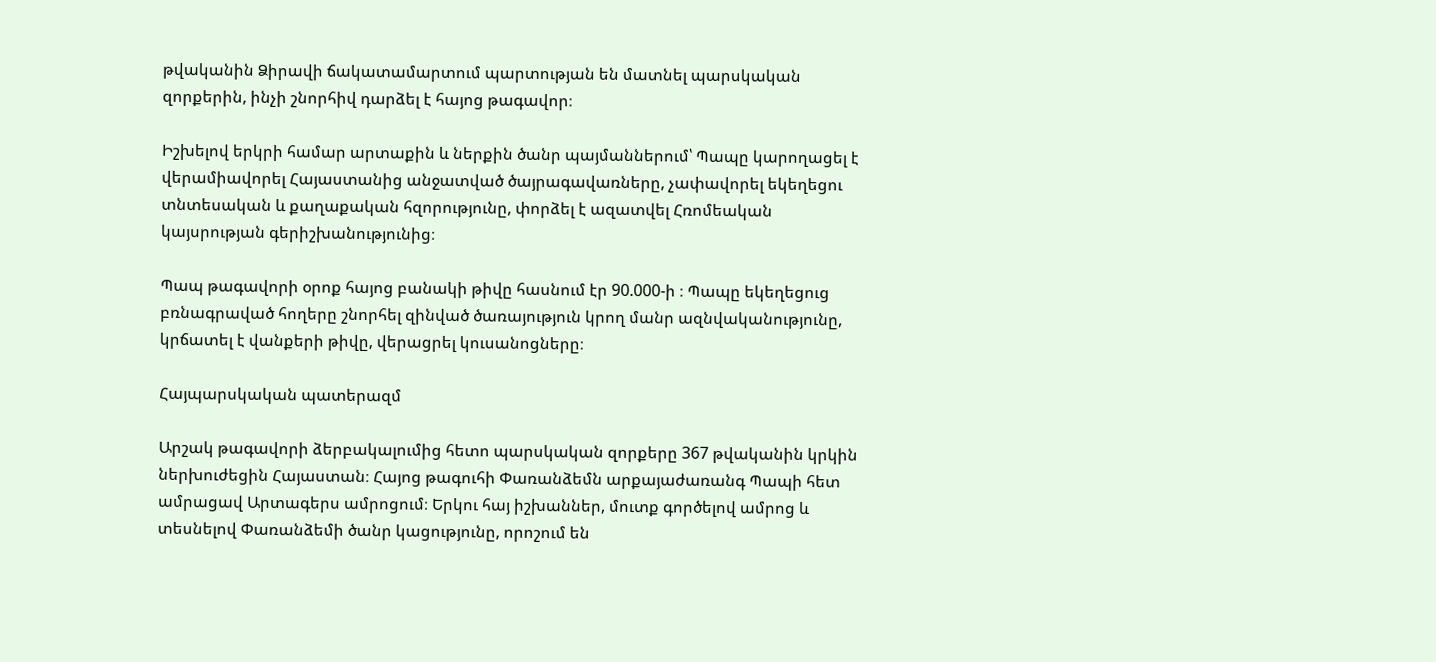թվականին Ձիրավի ճակատամարտում պարտության են մատնել պարսկական զորքերին, ինչի շնորհիվ դարձել է հայոց թագավոր։

Իշխելով երկրի համար արտաքին և ներքին ծանր պայմաններում՝ Պապը կարողացել է վերամիավորել Հայաստանից անջատված ծայրագավառները, չափավորել եկեղեցու տնտեսական և քաղաքական հզորությունը, փորձել է ազատվել Հռոմեական կայսրության գերիշխանությունից։

Պապ թագավորի օրոք հայոց բանակի թիվը հասնում էր 90.000-ի ։ Պապը եկեղեցուց բռնագրաված հողերը շնորհել զինված ծառայություն կրող մանր ազնվականությունը, կրճատել է վանքերի թիվը, վերացրել կուսանոցները։

Հայպարսկական պատերազմ

Արշակ թագավորի ձերբակալումից հետո պարսկական զորքերը 367 թվականին կրկին ներխուժեցին Հայաստան։ Հայոց թագուհի Փառանձեմն արքայաժառանգ Պապի հետ ամրացավ Արտագերս ամրոցում։ Երկու հայ իշխաններ, մուտք գործելով ամրոց և տեսնելով Փառանձեմի ծանր կացությունը, որոշում են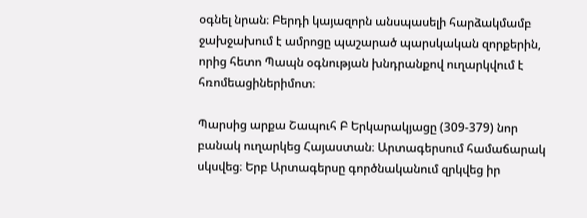օգնել նրան։ Բերդի կայազորն անսպասելի հարձակմամբ ջախջախում է ամրոցը պաշարած պարսկական զորքերին, որից հետո Պապն օգնության խնդրանքով ուղարկվում է հռոմեացիներիմոտ։

Պարսից արքա Շապուհ Բ Երկարակյացը (309-379) նոր բանակ ուղարկեց Հայաստան։ Արտագերսում համաճարակ սկսվեց։ Երբ Արտագերսը գործնականում զրկվեց իր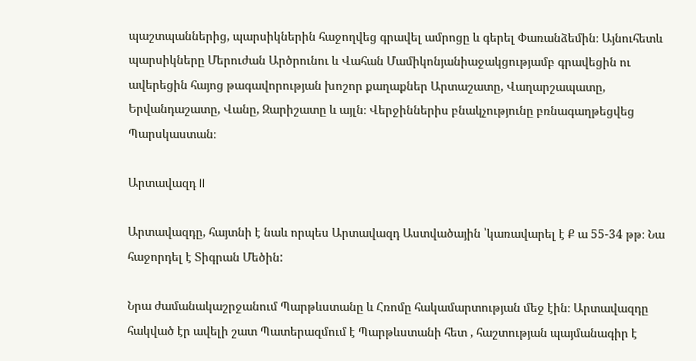պաշտպաններից, պարսիկներին հաջողվեց գրավել ամրոցը և գերել Փառանձեմին։ Այնուհետև պարսիկները Մերուժան Արծրունու և Վահան Մամիկոնյանիաջակցությամբ գրավեցին ու ավերեցին հայոց թագավորության խոշոր քաղաքներ Արտաշատը, Վաղարշապատը, Երվանդաշատը, Վանը, Զարիշատը և այլն։ Վերջիններիս բնակչությունը բռնագաղթեցվեց Պարսկաստան։

Արտավազդ II

Արտավազդը, հայտնի է նաև որպես Արտավազդ Աստվածային ՝կառավարել է Ք ա 55-34 թթ։ Նա հաջորդել է Տիգրան Մեծին:

Նրա ժամանակաշրջանում Պարթևստանը և Հռոմը հակամարտության մեջ էին։ Արտավազդը հակված էր ավելի շատ Պատերազմում է Պարթևստանի հետ , հաշտության պայմանագիր է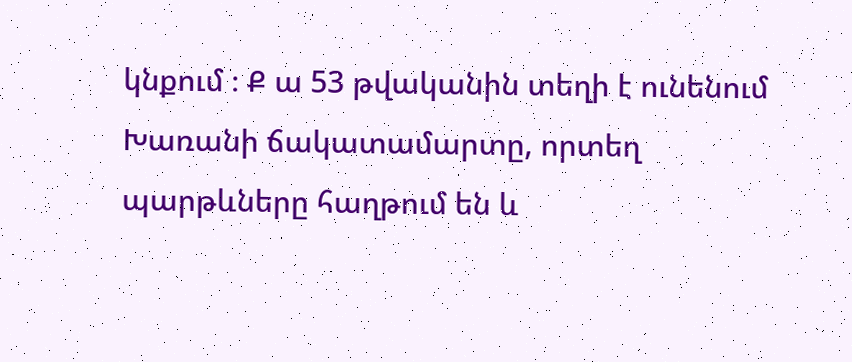կնքում ։ Ք ա 53 թվականին տեղի է ունենում Խառանի ճակատամարտը, որտեղ պարթևները հաղթում են և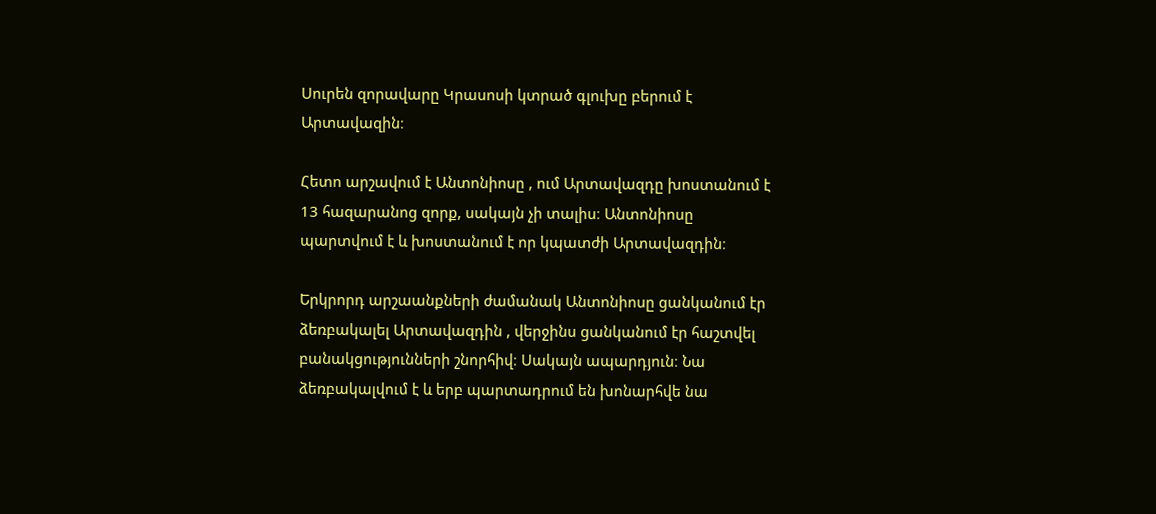Սուրեն զորավարը Կրասոսի կտրած գլուխը բերում է Արտավազին։

Հետո արշավում է Անտոնիոսը , ում Արտավազդը խոստանում է 13 հազարանոց զորք, սակայն չի տալիս։ Անտոնիոսը պարտվում է և խոստանում է որ կպատժի Արտավազդին։

Երկրորդ արշաանքների ժամանակ Անտոնիոսը ցանկանում էր ձեռբակալել Արտավազդին , վերջինս ցանկանում էր հաշտվել բանակցությունների շնորհիվ։ Սակայն ապարդյուն։ Նա ձեռբակալվում է և երբ պարտադրում են խոնարհվե նա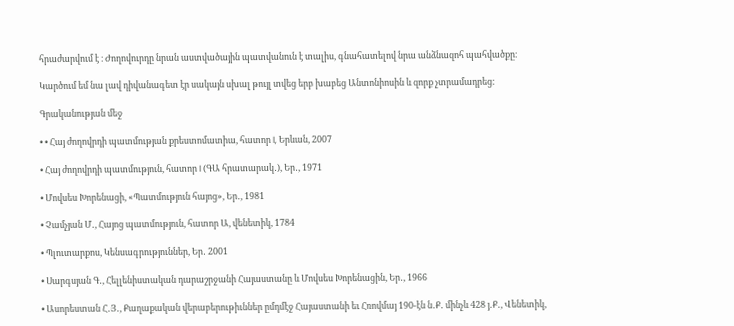հրաժարվում է ։ Ժողովուրդը նրան աստվածային պատվանուն է տալիս, գնահատելով նրա անձնազոհ պահվածքը։

Կարծում եմ նա լավ դիվանագետ էր սակայն սխալ թույլ տվեց երբ խաբեց Անտոնիոսին և զորք չտրամադրեց:

Գրականության մեջ

• • Հայ ժողովրդի պատմության քրեստոմատիա, հատոր I, Երևան, 2007

• Հայ ժողովրդի պատմություն, հատոր I (ԳԱ հրատարակ․), Եր․, 1971

• Մովսես Խորենացի, «Պատմություն հայոց», Եր․, 1981

• Չամչյան Մ․, Հայոց պատմություն, հատոր Ա, վենետիկ, 1784

• Պլուտարքոս, Կենսագրություններ, Եր․ 2001

• Սարգսյան Գ․, Հելլենիստական դարաշրջանի Հայաստանը և Մովսես Խորենացին, Եր․, 1966

• Ասորեստան Հ․Յ․, Քաղաքական վերաբերութիւններ ըմդմէջ Հայաստանի եւ Հռովմայ 190-էն ն․Ք․ մինչև 428 յ․Ք․, Վենետիկ,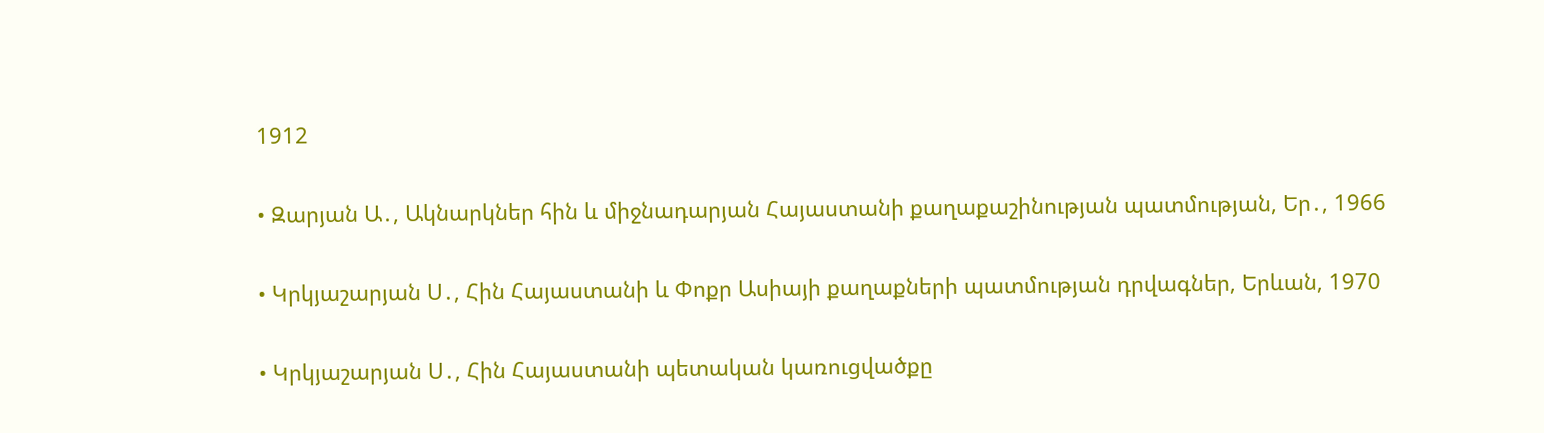1912

• Զարյան Ա․, Ակնարկներ հին և միջնադարյան Հայաստանի քաղաքաշինության պատմության, Եր․, 1966

• Կրկյաշարյան Ս․, Հին Հայաստանի և Փոքր Ասիայի քաղաքների պատմության դրվագներ, Երևան, 1970

• Կրկյաշարյան Ս․, Հին Հայաստանի պետական կառուցվածքը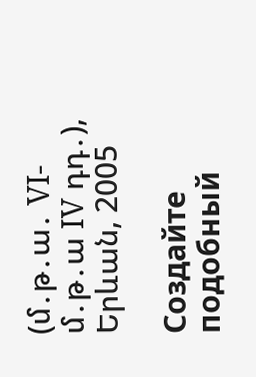(մ․թ․ա․ VI-մ․թ․ա IV դդ․), Երևան, 2005

Создайте подобный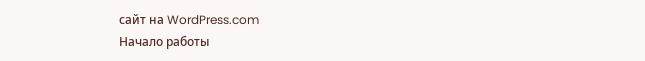сайт на WordPress.com
Начало работы